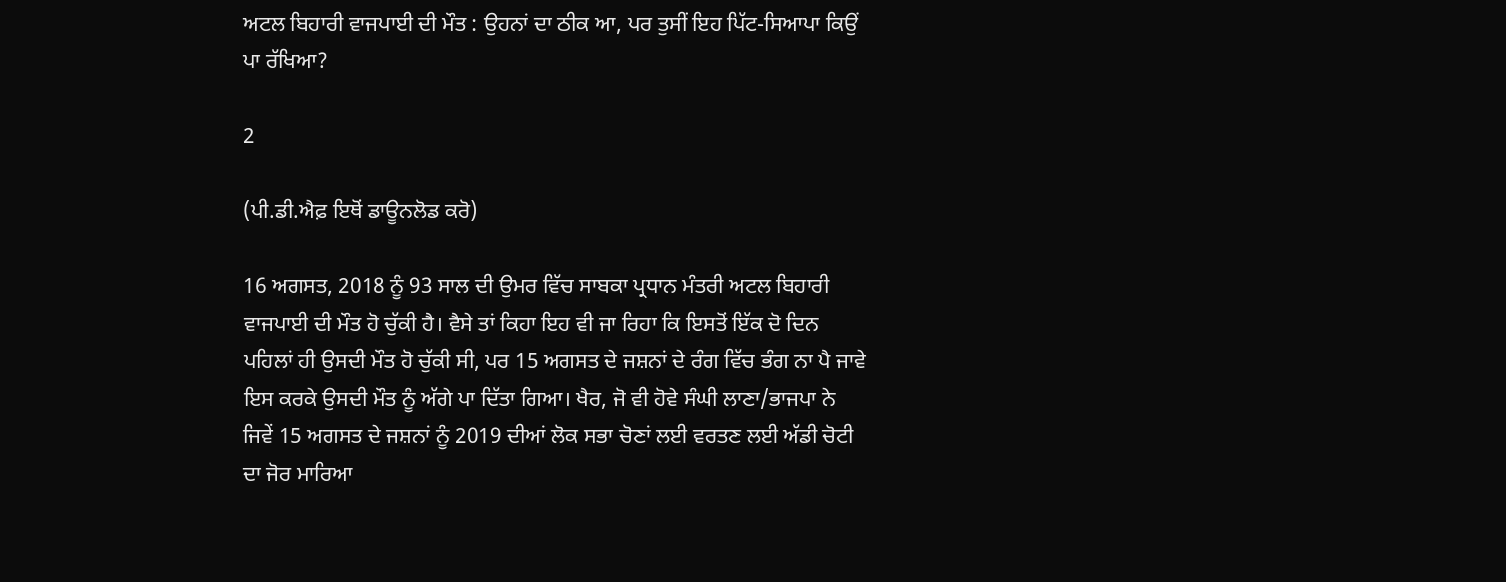ਅਟਲ ਬਿਹਾਰੀ ਵਾਜਪਾਈ ਦੀ ਮੌਤ : ਉਹਨਾਂ ਦਾ ਠੀਕ ਆ, ਪਰ ਤੁਸੀਂ ਇਹ ਪਿੱਟ-ਸਿਆਪਾ ਕਿਉਂ ਪਾ ਰੱਖਿਆ?

2

(ਪੀ.ਡੀ.ਐਫ਼ ਇਥੋਂ ਡਾਊਨਲੋਡ ਕਰੋ)

16 ਅਗਸਤ, 2018 ਨੂੰ 93 ਸਾਲ ਦੀ ਉਮਰ ਵਿੱਚ ਸਾਬਕਾ ਪ੍ਰਧਾਨ ਮੰਤਰੀ ਅਟਲ ਬਿਹਾਰੀ ਵਾਜਪਾਈ ਦੀ ਮੌਤ ਹੋ ਚੁੱਕੀ ਹੈ। ਵੈਸੇ ਤਾਂ ਕਿਹਾ ਇਹ ਵੀ ਜਾ ਰਿਹਾ ਕਿ ਇਸਤੋਂ ਇੱਕ ਦੋ ਦਿਨ ਪਹਿਲਾਂ ਹੀ ਉਸਦੀ ਮੌਤ ਹੋ ਚੁੱਕੀ ਸੀ, ਪਰ 15 ਅਗਸਤ ਦੇ ਜਸ਼ਨਾਂ ਦੇ ਰੰਗ ਵਿੱਚ ਭੰਗ ਨਾ ਪੈ ਜਾਵੇ ਇਸ ਕਰਕੇ ਉਸਦੀ ਮੌਤ ਨੂੰ ਅੱਗੇ ਪਾ ਦਿੱਤਾ ਗਿਆ। ਖੈਰ, ਜੋ ਵੀ ਹੋਵੇ ਸੰਘੀ ਲਾਣਾ/ਭਾਜਪਾ ਨੇ ਜਿਵੇਂ 15 ਅਗਸਤ ਦੇ ਜਸ਼ਨਾਂ ਨੂੰ 2019 ਦੀਆਂ ਲੋਕ ਸਭਾ ਚੋਣਾਂ ਲਈ ਵਰਤਣ ਲਈ ਅੱਡੀ ਚੋਟੀ ਦਾ ਜੋਰ ਮਾਰਿਆ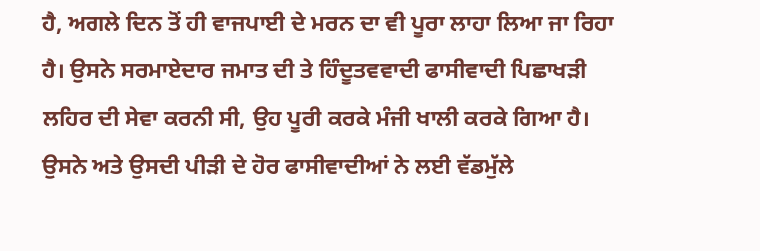ਹੈ, ਅਗਲੇ ਦਿਨ ਤੋਂ ਹੀ ਵਾਜਪਾਈ ਦੇ ਮਰਨ ਦਾ ਵੀ ਪੂਰਾ ਲਾਹਾ ਲਿਆ ਜਾ ਰਿਹਾ ਹੈ। ਉਸਨੇ ਸਰਮਾਏਦਾਰ ਜਮਾਤ ਦੀ ਤੇ ਹਿੰਦੂਤਵਵਾਦੀ ਫਾਸੀਵਾਦੀ ਪਿਛਾਖੜੀ ਲਹਿਰ ਦੀ ਸੇਵਾ ਕਰਨੀ ਸੀ, ਉਹ ਪੂਰੀ ਕਰਕੇ ਮੰਜੀ ਖਾਲੀ ਕਰਕੇ ਗਿਆ ਹੈ। ਉਸਨੇ ਅਤੇ ਉਸਦੀ ਪੀੜੀ ਦੇ ਹੋਰ ਫਾਸੀਵਾਦੀਆਂ ਨੇ ਲਈ ਵੱਡਮੁੱਲੇ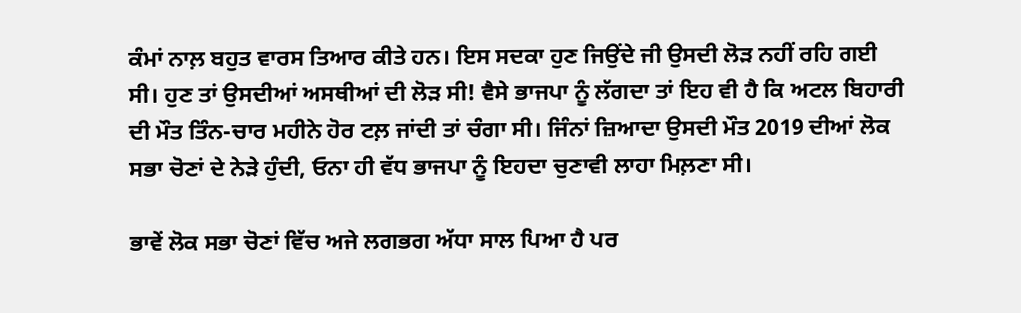ਕੰਮਾਂ ਨਾਲ਼ ਬਹੁਤ ਵਾਰਸ ਤਿਆਰ ਕੀਤੇ ਹਨ। ਇਸ ਸਦਕਾ ਹੁਣ ਜਿਉਂਦੇ ਜੀ ਉਸਦੀ ਲੋੜ ਨਹੀਂ ਰਹਿ ਗਈ ਸੀ। ਹੁਣ ਤਾਂ ਉਸਦੀਆਂ ਅਸਥੀਆਂ ਦੀ ਲੋੜ ਸੀ! ਵੈਸੇ ਭਾਜਪਾ ਨੂੰ ਲੱਗਦਾ ਤਾਂ ਇਹ ਵੀ ਹੈ ਕਿ ਅਟਲ ਬਿਹਾਰੀ ਦੀ ਮੌਤ ਤਿੰਨ-ਚਾਰ ਮਹੀਨੇ ਹੋਰ ਟਲ਼ ਜਾਂਦੀ ਤਾਂ ਚੰਗਾ ਸੀ। ਜਿੰਨਾਂ ਜ਼ਿਆਦਾ ਉਸਦੀ ਮੌਤ 2019 ਦੀਆਂ ਲੋਕ ਸਭਾ ਚੋਣਾਂ ਦੇ ਨੇੜੇ ਹੁੰਦੀ, ਓਨਾ ਹੀ ਵੱਧ ਭਾਜਪਾ ਨੂੰ ਇਹਦਾ ਚੁਣਾਵੀ ਲਾਹਾ ਮਿਲ਼ਣਾ ਸੀ।

ਭਾਵੇਂ ਲੋਕ ਸਭਾ ਚੋਣਾਂ ਵਿੱਚ ਅਜੇ ਲਗਭਗ ਅੱਧਾ ਸਾਲ ਪਿਆ ਹੈ ਪਰ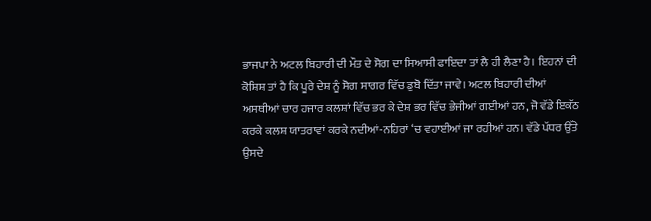ਭਾਜਪਾ ਨੇ ਅਟਲ ਬਿਹਾਰੀ ਦੀ ਮੌਤ ਦੇ ਸੋਗ ਦਾ ਸਿਆਸੀ ਫਾਇਦਾ ਤਾਂ ਲੈ ਹੀ ਲੈਣਾ ਹੈ। ਇਹਨਾਂ ਦੀ ਕੋਸ਼ਿਸ਼ ਤਾਂ ਹੈ ਕਿ ਪੂਰੇ ਦੇਸ਼ ਨੂੰ ਸੋਗ ਸਾਗਰ ਵਿੱਚ ਡੁਬੋ ਦਿੱਤਾ ਜਾਵੇ। ਅਟਲ ਬਿਹਾਰੀ ਦੀਆਂ ਅਸਥੀਆਂ ਚਾਰ ਹਜਾਰ ਕਲਸ਼ਾਂ ਵਿੱਚ ਭਰ ਕੇ ਦੇਸ਼ ਭਰ ਵਿੱਚ ਭੇਜੀਆਂ ਗਈਆਂ ਹਨ, ਜੋ ਵੱਡੇ ਇਕੱਠ ਕਰਕੇ ਕਲਸ਼ ਯਾਤਰਾਵਾਂ ਕਰਕੇ ਨਦੀਆਂ-ਨਹਿਰਾਂ ‘ਚ ਵਹਾਈਆਂ ਜਾ ਰਹੀਆਂ ਹਨ। ਵੱਡੇ ਪੱਧਰ ਉੱਤੇ ਉਸਦੇ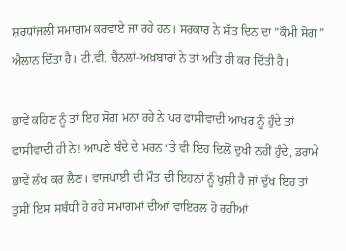ਸ਼ਰਧਾਂਜਲੀ ਸਮਾਗਮ ਕਰਵਾਏ ਜਾ ਰਹੇ ਹਨ। ਸਰਕਾਰ ਨੇ ਸੱਤ ਦਿਨ ਦਾ ”ਕੌਮੀ ਸੋਗ” ਐਲਾਨ ਦਿੱਤਾ ਹੈ। ਟੀ.ਵੀ. ਚੈਨਲਾਂ-ਅਖ਼ਬਾਰਾਂ ਨੇ ਤਾਂ ਅਤਿ ਹੀ ਕਰ ਦਿੱਤੀ ਹੈ।

ਭਾਵੇਂ ਕਹਿਣ ਨੂੰ ਤਾਂ ਇਹ ਸੋਗ ਮਨਾ ਰਹੇ ਨੇ ਪਰ ਫਾਸੀਵਾਦੀ ਆਖਰ ਨੂੰ ਹੁੰਦੇ ਤਾਂ ਫਾਸੀਵਾਦੀ ਹੀ ਨੇ! ਆਪਣੇ ਬੰਦੇ ਦੇ ਮਰਨ ‘ਤੇ ਵੀ ਇਹ ਦਿਲੋਂ ਦੁਖੀ ਨਹੀਂ ਹੁੰਦੇ, ਡਰਾਮੇ ਭਾਵੇਂ ਲੱਖ ਕਰ ਲੈਣ। ਵਾਜਪਾਈ ਦੀ ਮੌਤ ਦੀ ਇਹਨਾਂ ਨੂੰ ਖੁਸ਼ੀ ਹੈ ਜਾਂ ਦੁੱਖ ਇਹ ਤਾਂ ਤੁਸੀਂ ਇਸ ਸਬੰਧੀ ਹੋ ਰਹੇ ਸਮਾਗਮਾਂ ਦੀਆਂ ਵਾਇਰਲ ਹੋ ਰਹੀਆਂ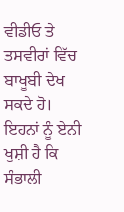ਵੀਡੀਓ ਤੇ ਤਸਵੀਰਾਂ ਵਿੱਚ ਬਾਖੂਬੀ ਦੇਖ ਸਕਦੇ ਹੋ। ਇਹਨਾਂ ਨੂੰ ਏਨੀ ਖੁਸ਼ੀ ਹੈ ਕਿ ਸੰਭਾਲੀ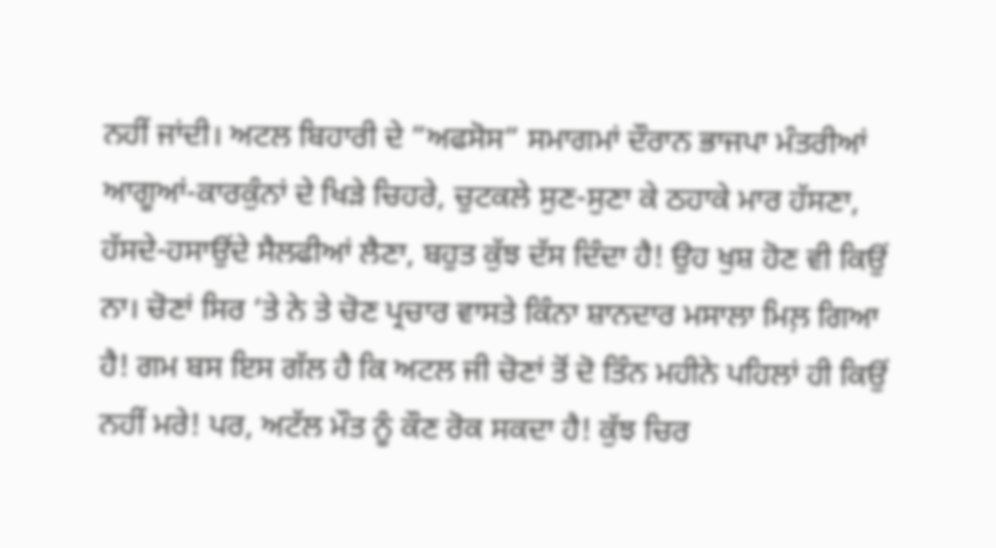ਨਹੀਂ ਜਾਂਦੀ। ਅਟਲ ਬਿਹਾਰੀ ਦੇ ”ਅਫਸੋਸ” ਸਮਾਗਮਾਂ ਦੌਰਾਨ ਭਾਜਪਾ ਮੰਤਰੀਆਂ ਆਗੂਆਂ-ਕਾਰਕੁੰਨਾਂ ਦੇ ਖਿੜੇ ਚਿਹਰੇ, ਚੁਟਕਲੇ ਸੁਣ-ਸੁਣਾ ਕੇ ਠਹਾਕੇ ਮਾਰ ਹੱਸਣਾ, ਹੱਸਦੇ-ਹਸਾਉਂਦੇ ਸੈਲਫੀਆਂ ਲੈਣਾ, ਬਹੁਤ ਕੁੱਝ ਦੱਸ ਦਿੰਦਾ ਹੈ! ਉਹ ਖੁਸ਼ ਹੋਣ ਵੀ ਕਿਉਂ ਨਾ। ਚੋਣਾਂ ਸਿਰ ‘ਤੇ ਨੇ ਤੇ ਚੋਣ ਪ੍ਰਚਾਰ ਵਾਸਤੇ ਕਿੰਨਾ ਸ਼ਾਨਦਾਰ ਮਸਾਲਾ ਮਿਲ਼ ਗਿਆ ਹੈ! ਗਮ ਬਸ ਇਸ ਗੱਲ ਹੈ ਕਿ ਅਟਲ ਜੀ ਚੋਣਾਂ ਤੋਂ ਦੋ ਤਿੰਨ ਮਹੀਨੇ ਪਹਿਲਾਂ ਹੀ ਕਿਉਂ ਨਹੀਂ ਮਰੇ! ਪਰ, ਅਟੱਲ ਮੌਤ ਨੂੰ ਕੌਣ ਰੋਕ ਸਕਦਾ ਹੈ! ਕੁੱਝ ਚਿਰ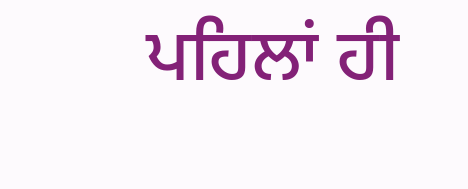ਪਹਿਲਾਂ ਹੀ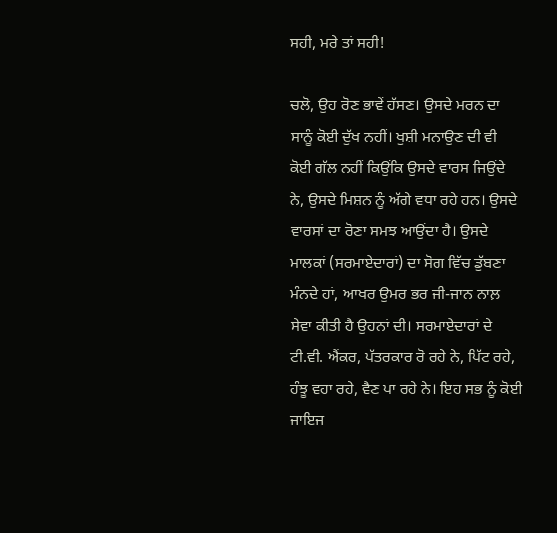ਸਹੀ, ਮਰੇ ਤਾਂ ਸਹੀ!

ਚਲੋ, ਉਹ ਰੋਣ ਭਾਵੇਂ ਹੱਸਣ। ਉਸਦੇ ਮਰਨ ਦਾ ਸਾਨੂੰ ਕੋਈ ਦੁੱਖ ਨਹੀਂ। ਖੁਸ਼ੀ ਮਨਾਉਣ ਦੀ ਵੀ ਕੋਈ ਗੱਲ ਨਹੀਂ ਕਿਉਂਕਿ ਉਸਦੇ ਵਾਰਸ ਜਿਉਂਦੇ ਨੇ, ਉਸਦੇ ਮਿਸ਼ਨ ਨੂੰ ਅੱਗੇ ਵਧਾ ਰਹੇ ਹਨ। ਉਸਦੇ ਵਾਰਸਾਂ ਦਾ ਰੋਣਾ ਸਮਝ ਆਉਂਦਾ ਹੈ। ਉਸਦੇ ਮਾਲਕਾਂ (ਸਰਮਾਏਦਾਰਾਂ) ਦਾ ਸੋਗ ਵਿੱਚ ਡੁੱਬਣਾ ਮੰਨਦੇ ਹਾਂ, ਆਖਰ ਉਮਰ ਭਰ ਜੀ-ਜਾਨ ਨਾਲ਼ ਸੇਵਾ ਕੀਤੀ ਹੈ ਉਹਨਾਂ ਦੀ। ਸਰਮਾਏਦਾਰਾਂ ਦੇ ਟੀ.ਵੀ. ਐਂਕਰ, ਪੱਤਰਕਾਰ ਰੋ ਰਹੇ ਨੇ, ਪਿੱਟ ਰਹੇ, ਹੰਝੂ ਵਹਾ ਰਹੇ, ਵੈਣ ਪਾ ਰਹੇ ਨੇ। ਇਹ ਸਭ ਨੂੰ ਕੋਈ ਜਾਇਜ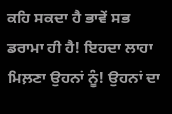ਕਹਿ ਸਕਦਾ ਹੈ ਭਾਵੇਂ ਸਭ ਡਰਾਮਾ ਹੀ ਹੈ! ਇਹਦਾ ਲਾਹਾ ਮਿਲ਼ਣਾ ਉਹਨਾਂ ਨੂੰ! ਉਹਨਾਂ ਦਾ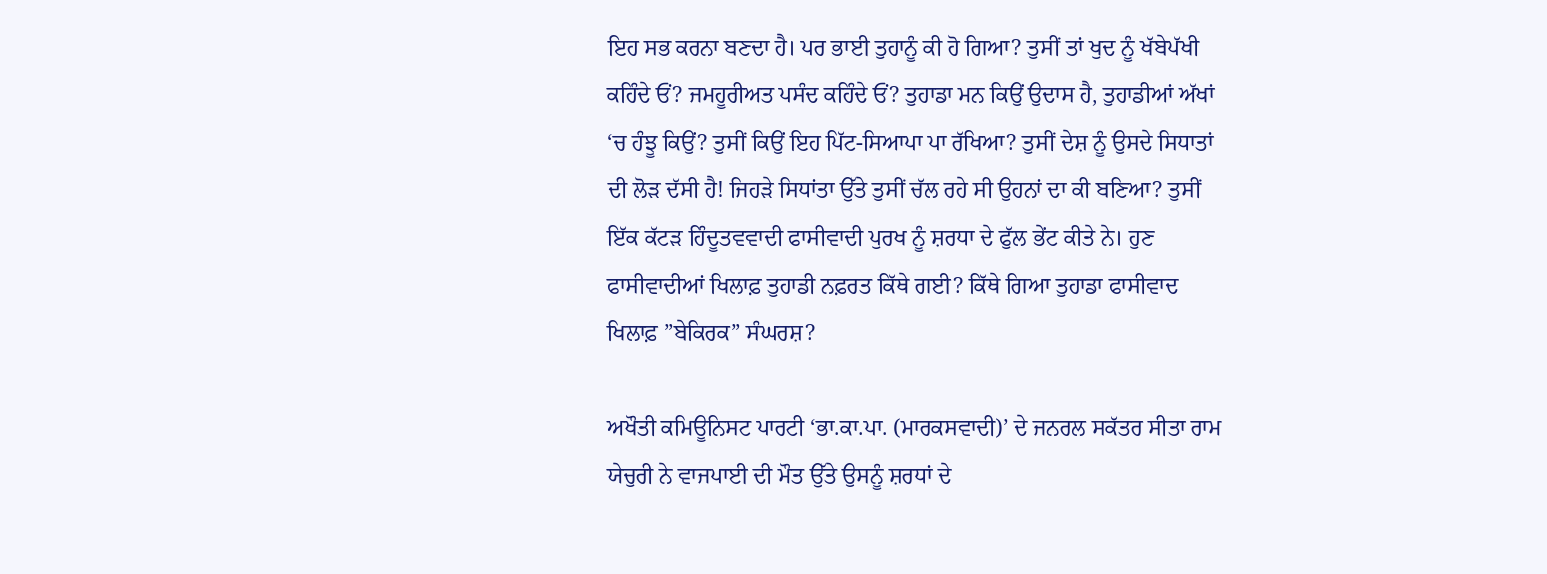ਇਹ ਸਭ ਕਰਨਾ ਬਣਦਾ ਹੈ। ਪਰ ਭਾਈ ਤੁਹਾਨੂੰ ਕੀ ਹੋ ਗਿਆ? ਤੁਸੀਂ ਤਾਂ ਖੁਦ ਨੂੰ ਖੱਬੇਪੱਖੀ ਕਹਿੰਦੇ ਓਂ? ਜਮਹੂਰੀਅਤ ਪਸੰਦ ਕਹਿੰਦੇ ਓਂ? ਤੁਹਾਡਾ ਮਨ ਕਿਉਂ ਉਦਾਸ ਹੈ, ਤੁਹਾਡੀਆਂ ਅੱਖਾਂ ‘ਚ ਹੰਝੂ ਕਿਉਂ? ਤੁਸੀਂ ਕਿਉਂ ਇਹ ਪਿੱਟ-ਸਿਆਪਾ ਪਾ ਰੱਖਿਆ? ਤੁਸੀਂ ਦੇਸ਼ ਨੂੰ ਉਸਦੇ ਸਿਧਾਤਾਂ ਦੀ ਲੋੜ ਦੱਸੀ ਹੈ! ਜਿਹੜੇ ਸਿਧਾਂਤਾ ਉੱਤੇ ਤੁਸੀਂ ਚੱਲ ਰਹੇ ਸੀ ਉਹਨਾਂ ਦਾ ਕੀ ਬਣਿਆ? ਤੁਸੀਂ ਇੱਕ ਕੱਟੜ ਹਿੰਦੂਤਵਵਾਦੀ ਫਾਸੀਵਾਦੀ ਪੁਰਖ ਨੂੰ ਸ਼ਰਧਾ ਦੇ ਫੁੱਲ ਭੇਂਟ ਕੀਤੇ ਨੇ। ਹੁਣ ਫਾਸੀਵਾਦੀਆਂ ਖਿਲਾਫ਼ ਤੁਹਾਡੀ ਨਫ਼ਰਤ ਕਿੱਥੇ ਗਈ? ਕਿੱਥੇ ਗਿਆ ਤੁਹਾਡਾ ਫਾਸੀਵਾਦ ਖਿਲਾਫ਼ ”ਬੇਕਿਰਕ” ਸੰਘਰਸ਼?

ਅਖੌਤੀ ਕਮਿਊਨਿਸਟ ਪਾਰਟੀ ‘ਭਾ.ਕਾ.ਪਾ. (ਮਾਰਕਸਵਾਦੀ)’ ਦੇ ਜਨਰਲ ਸਕੱਤਰ ਸੀਤਾ ਰਾਮ ਯੇਚੁਰੀ ਨੇ ਵਾਜਪਾਈ ਦੀ ਮੌਤ ਉੱਤੇ ਉਸਨੂੰ ਸ਼ਰਧਾਂ ਦੇ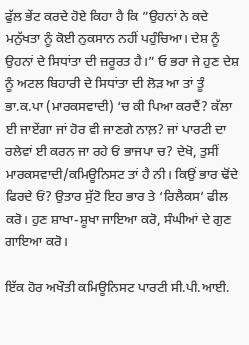ਫੁੱਲ ਭੇਂਟ ਕਰਦੇ ਹੋਏ ਕਿਹਾ ਹੈ ਕਿ ”ਉਹਨਾਂ ਨੇ ਕਦੇ ਮਨੁੱਖਤਾ ਨੂੰ ਕੋਈ ਨੁਕਸਾਨ ਨਹੀਂ ਪਹੁੰਚਿਆ। ਦੇਸ਼ ਨੂੰ ਉਹਨਾਂ ਦੇ ਸਿਧਾਂਤਾ ਦੀ ਜ਼ਰੂਰਤ ਹੈ।” ਓ ਭਰਾ ਜੇ ਹੁਣ ਦੇਸ਼ ਨੂੰ ਅਟਲ ਬਿਹਾਰੀ ਦੇ ਸਿਧਾਂਤਾ ਦੀ ਲੋੜ ਆ ਤਾਂ ਤੂੰ ਭਾ.ਕ.ਪਾ (ਮਾਰਕਸਵਾਦੀ) ‘ਚ ਕੀ ਪਿਆ ਕਰਦੈਂ? ਕੱਲਾ ਈ ਜਾਏਂਗਾ ਜਾਂ ਹੋਰ ਵੀ ਜਾਣਗੇ ਨਾਲ਼? ਜਾਂ ਪਾਰਟੀ ਦਾ ਰਲੇਵਾਂ ਈ ਕਰਨ ਜਾ ਰਹੇ ਓਂ ਭਾਜਪਾ ਚ? ਦੇਖੋ, ਤੁਸੀਂ ਮਾਰਕਸਵਾਦੀ/ਕਮਿਊਨਿਸਟ ਤਾਂ ਹੈ ਨੀ। ਕਿਉਂ ਭਾਰ ਢੋਂਦੇ ਫਿਰਦੇ ਓਂ? ਉਤਾਰ ਸੁੱਟੋ ਇਹ ਭਾਰ ਤੇ ‘ਰਿਲੈਕਸ’ ਫੀਲ ਕਰੋ। ਹੁਣ ਸ਼ਾਖਾ-ਸ਼ੂਖਾ ਜਾਇਆ ਕਰੋ, ਸੰਘੀਆਂ ਦੇ ਗੁਣ ਗਾਇਆ ਕਰੋ।

ਇੱਕ ਹੋਰ ਅਖੌਤੀ ਕਮਿਊਨਿਸਟ ਪਾਰਟੀ ਸੀ.ਪੀ.ਆਈ.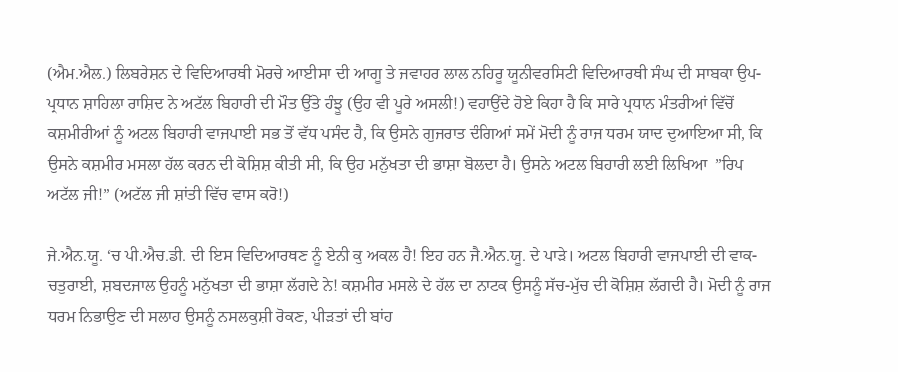(ਐਮ.ਐਲ.) ਲਿਬਰੇਸ਼ਨ ਦੇ ਵਿਦਿਆਰਥੀ ਮੋਰਚੇ ਆਈਸਾ ਦੀ ਆਗੂ ਤੇ ਜਵਾਹਰ ਲਾਲ ਨਹਿਰੂ ਯੂਨੀਵਰਸਿਟੀ ਵਿਦਿਆਰਥੀ ਸੰਘ ਦੀ ਸਾਬਕਾ ਉਪ-ਪ੍ਰਧਾਨ ਸ਼ਾਹਿਲਾ ਰਾਸ਼ਿਦ ਨੇ ਅਟੱਲ ਬਿਹਾਰੀ ਦੀ ਮੌਤ ਉੱਤੇ ਹੰਝੂ (ਉਹ ਵੀ ਪੂਰੇ ਅਸਲੀ!) ਵਹਾਉਂਦੇ ਹੋਏ ਕਿਹਾ ਹੈ ਕਿ ਸਾਰੇ ਪ੍ਰਧਾਨ ਮੰਤਰੀਆਂ ਵਿੱਚੋਂ ਕਸ਼ਮੀਰੀਆਂ ਨੂੰ ਅਟਲ ਬਿਹਾਰੀ ਵਾਜਪਾਈ ਸਭ ਤੋਂ ਵੱਧ ਪਸੰਦ ਹੈ, ਕਿ ਉਸਨੇ ਗੁਜਰਾਤ ਦੰਗਿਆਂ ਸਮੇਂ ਮੋਦੀ ਨੂੰ ਰਾਜ ਧਰਮ ਯਾਦ ਦੁਆਇਆ ਸੀ, ਕਿ ਉਸਨੇ ਕਸ਼ਮੀਰ ਮਸਲਾ ਹੱਲ ਕਰਨ ਦੀ ਕੋਸ਼ਿਸ਼ ਕੀਤੀ ਸੀ, ਕਿ ਉਹ ਮਨੁੱਖਤਾ ਦੀ ਭਾਸ਼ਾ ਬੋਲਦਾ ਹੈ। ਉਸਨੇ ਅਟਲ ਬਿਹਾਰੀ ਲਈ ਲਿਖਿਆ  ”ਰਿਪ ਅਟੱਲ ਜੀ!” (ਅਟੱਲ ਜੀ ਸ਼ਾਂਤੀ ਵਿੱਚ ਵਾਸ ਕਰੋ!)

ਜੇ.ਐਨ.ਯੂ. ‘ਚ ਪੀ.ਐਚ.ਡੀ. ਦੀ ਇਸ ਵਿਦਿਆਰਥਣ ਨੂੰ ਏਨੀ ਕੁ ਅਕਲ ਹੈ! ਇਹ ਹਨ ਜੈ.ਐਨ.ਯੂ. ਦੇ ਪਾੜੇ। ਅਟਲ ਬਿਹਾਰੀ ਵਾਜਪਾਈ ਦੀ ਵਾਕ-ਚਤੁਰਾਈ, ਸ਼ਬਦਜਾਲ ਉਹਨੂੰ ਮਨੁੱਖਤਾ ਦੀ ਭਾਸ਼ਾ ਲੱਗਦੇ ਨੇ! ਕਸ਼ਮੀਰ ਮਸਲੇ ਦੇ ਹੱਲ ਦਾ ਨਾਟਕ ਉਸਨੂੰ ਸੱਚ-ਮੁੱਚ ਦੀ ਕੋਸ਼ਿਸ਼ ਲੱਗਦੀ ਹੈ। ਮੋਦੀ ਨੂੰ ਰਾਜ ਧਰਮ ਨਿਭਾਉਣ ਦੀ ਸਲਾਹ ਉਸਨੂੰ ਨਸਲਕੁਸ਼ੀ ਰੋਕਣ, ਪੀੜਤਾਂ ਦੀ ਬਾਂਹ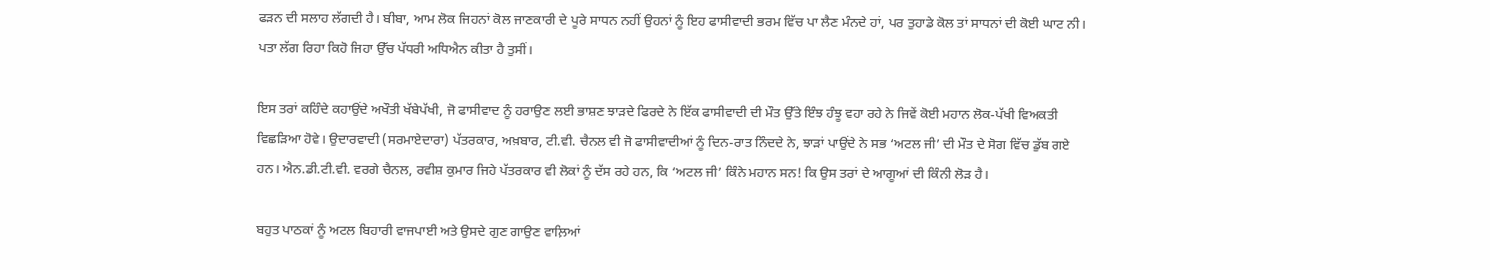ਫੜਨ ਦੀ ਸਲਾਹ ਲੱਗਦੀ ਹੈ। ਬੀਬਾ, ਆਮ ਲੋਕ ਜਿਹਨਾਂ ਕੋਲ ਜਾਣਕਾਰੀ ਦੇ ਪੂਰੇ ਸਾਧਨ ਨਹੀਂ ਉਹਨਾਂ ਨੂੰ ਇਹ ਫਾਸੀਵਾਦੀ ਭਰਮ ਵਿੱਚ ਪਾ ਲੈਣ ਮੰਨਦੇ ਹਾਂ, ਪਰ ਤੁਹਾਡੇ ਕੋਲ ਤਾਂ ਸਾਧਨਾਂ ਦੀ ਕੋਈ ਘਾਟ ਨੀ। ਪਤਾ ਲੱਗ ਰਿਹਾ ਕਿਹੋ ਜਿਹਾ ਉੱਚ ਪੱਧਰੀ ਅਧਿਐਨ ਕੀਤਾ ਹੈ ਤੁਸੀਂ।

ਇਸ ਤਰਾਂ ਕਹਿੰਦੇ ਕਹਾਉਂਦੇ ਅਖੌਤੀ ਖੱਬੇਪੱਖੀ, ਜੋ ਫਾਸੀਵਾਦ ਨੂੰ ਹਰਾਉਣ ਲਈ ਭਾਸ਼ਣ ਝਾੜਦੇ ਫਿਰਦੇ ਨੇ ਇੱਕ ਫਾਸੀਵਾਦੀ ਦੀ ਮੌਤ ਉੱਤੇ ਇੰਝ ਹੰਝੂ ਵਹਾ ਰਹੇ ਨੇ ਜਿਵੇਂ ਕੋਈ ਮਹਾਨ ਲੋਕ-ਪੱਖੀ ਵਿਅਕਤੀ ਵਿਛੜਿਆ ਹੋਵੇ। ਉਦਾਰਵਾਦੀ (ਸਰਮਾਏਦਾਰਾ) ਪੱਤਰਕਾਰ, ਅਖ਼ਬਾਰ, ਟੀ.ਵੀ. ਚੈਨਲ ਵੀ ਜੋ ਫਾਸੀਵਾਦੀਆਂ ਨੂੰ ਦਿਨ-ਰਾਤ ਨਿੰਦਦੇ ਨੇ, ਝਾੜਾਂ ਪਾਉਂਦੇ ਨੇ ਸਭ ‘ਅਟਲ ਜੀ’ ਦੀ ਮੌਤ ਦੇ ਸੋਗ ਵਿੱਚ ਡੁੱਬ ਗਏ ਹਨ। ਐਨ.ਡੀ.ਟੀ.ਵੀ. ਵਰਗੇ ਚੈਨਲ, ਰਵੀਸ਼ ਕੁਮਾਰ ਜਿਹੇ ਪੱਤਰਕਾਰ ਵੀ ਲੋਕਾਂ ਨੂੰ ਦੱਸ ਰਹੇ ਹਨ, ਕਿ ‘ਅਟਲ ਜੀ’ ਕਿੰਨੇ ਮਹਾਨ ਸਨ! ਕਿ ਉਸ ਤਰਾਂ ਦੇ ਆਗੂਆਂ ਦੀ ਕਿੰਨੀ ਲੋੜ ਹੈ।

ਬਹੁਤ ਪਾਠਕਾਂ ਨੂੰ ਅਟਲ ਬਿਹਾਰੀ ਵਾਜਪਾਈ ਅਤੇ ਉਸਦੇ ਗੁਣ ਗਾਉਣ ਵਾਲ਼ਿਆਂ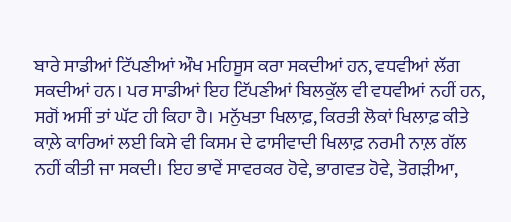ਬਾਰੇ ਸਾਡੀਆਂ ਟਿੱਪਣੀਆਂ ਔਖ ਮਹਿਸੂਸ ਕਰਾ ਸਕਦੀਆਂ ਹਨ, ਵਧਵੀਆਂ ਲੱਗ ਸਕਦੀਆਂ ਹਨ। ਪਰ ਸਾਡੀਆਂ ਇਹ ਟਿੱਪਣੀਆਂ ਬਿਲਕੁੱਲ ਵੀ ਵਧਵੀਆਂ ਨਹੀਂ ਹਨ, ਸਗੋਂ ਅਸੀਂ ਤਾਂ ਘੱਟ ਹੀ ਕਿਹਾ ਹੈ। ਮਨੁੱਖਤਾ ਖਿਲਾਫ਼, ਕਿਰਤੀ ਲੋਕਾਂ ਖਿਲਾਫ਼ ਕੀਤੇ ਕਾਲ਼ੇ ਕਾਰਿਆਂ ਲਈ ਕਿਸੇ ਵੀ ਕਿਸਮ ਦੇ ਫਾਸੀਵਾਦੀ ਖਿਲਾਫ਼ ਨਰਮੀ ਨਾਲ਼ ਗੱਲ ਨਹੀਂ ਕੀਤੀ ਜਾ ਸਕਦੀ। ਇਹ ਭਾਵੇਂ ਸਾਵਰਕਰ ਹੋਵੇ, ਭਾਗਵਤ ਹੋਵੇ, ਤੋਗੜੀਆ,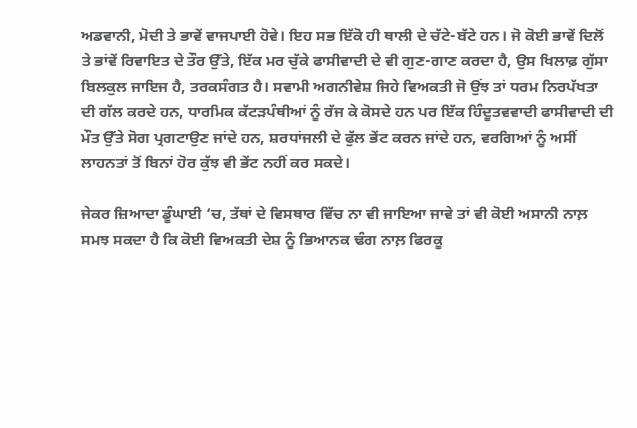ਅਡਵਾਨੀ, ਮੋਦੀ ਤੇ ਭਾਵੇਂ ਵਾਜਪਾਈ ਹੋਵੇ। ਇਹ ਸਭ ਇੱਕੋ ਹੀ ਥਾਲੀ ਦੇ ਚੱਟੇ-ਬੱਟੇ ਹਨ। ਜੋ ਕੋਈ ਭਾਵੇਂ ਦਿਲੋਂ ਤੇ ਭਾਂਵੇਂ ਰਿਵਾਇਤ ਦੇ ਤੌਰ ਉੱਤੇ, ਇੱਕ ਮਰ ਚੁੱਕੇ ਫਾਸੀਵਾਦੀ ਦੇ ਵੀ ਗੁਣ-ਗਾਣ ਕਰਦਾ ਹੈ, ਉਸ ਖਿਲਾਫ਼ ਗੁੱਸਾ ਬਿਲਕੁਲ ਜਾਇਜ ਹੈ, ਤਰਕਸੰਗਤ ਹੈ। ਸਵਾਮੀ ਅਗਨੀਵੇਸ਼ ਜਿਹੇ ਵਿਅਕਤੀ ਜੋ ਉਂਝ ਤਾਂ ਧਰਮ ਨਿਰਪੱਖਤਾ ਦੀ ਗੱਲ ਕਰਦੇ ਹਨ, ਧਾਰਮਿਕ ਕੱਟੜਪੰਥੀਆਂ ਨੂੰ ਰੱਜ ਕੇ ਕੋਸਦੇ ਹਨ ਪਰ ਇੱਕ ਹਿੰਦੂਤਵਵਾਦੀ ਫਾਸੀਵਾਦੀ ਦੀ ਮੌਤ ਉੱਤੇ ਸੋਗ ਪ੍ਰਗਟਾਉਣ ਜਾਂਦੇ ਹਨ, ਸ਼ਰਧਾਂਜਲੀ ਦੇ ਫੁੱਲ ਭੇਂਟ ਕਰਨ ਜਾਂਦੇ ਹਨ, ਵਰਗਿਆਂ ਨੂੰ ਅਸੀਂ ਲਾਹਨਤਾਂ ਤੋਂ ਬਿਨਾਂ ਹੋਰ ਕੁੱਝ ਵੀ ਭੇਂਟ ਨਹੀਂ ਕਰ ਸਕਦੇ।

ਜੇਕਰ ਜ਼ਿਆਦਾ ਡੂੰਘਾਈ ‘ਚ, ਤੱਥਾਂ ਦੇ ਵਿਸਥਾਰ ਵਿੱਚ ਨਾ ਵੀ ਜਾਇਆ ਜਾਵੇ ਤਾਂ ਵੀ ਕੋਈ ਅਸਾਨੀ ਨਾਲ਼ ਸਮਝ ਸਕਦਾ ਹੈ ਕਿ ਕੋਈ ਵਿਅਕਤੀ ਦੇਸ਼ ਨੂੰ ਭਿਆਨਕ ਢੰਗ ਨਾਲ਼ ਫਿਰਕੂ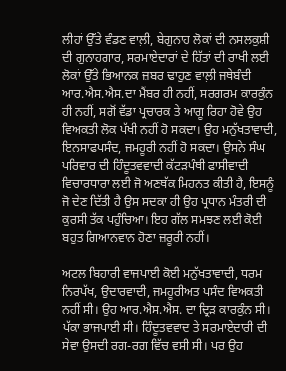ਲੀਹਾਂ ਉੱਤੇ ਵੰਡਣ ਵਾਲ਼ੀ, ਬੇਗੁਨਾਹ ਲੋਕਾਂ ਦੀ ਨਸਲਕੁਸ਼ੀ ਦੀ ਗੁਨਾਹਗਾਰ, ਸਰਮਾਏਦਾਰਾਂ ਦੇ ਹਿੱਤਾਂ ਦੀ ਰਾਖੀ ਲਈ ਲੋਕਾਂ ਉੱਤੇ ਭਿਆਨਕ ਜ਼ਬਰ ਢਾਹੁਣ ਵਾਲ਼ੀ ਜਥੇਬੰਦੀ ਆਰ.ਐਸ.ਐਸ.ਦਾ ਮੈਂਬਰ ਹੀ ਨਹੀਂ, ਸਰਗਰਮ ਕਾਰਕੁੰਨ ਹੀ ਨਹੀਂ, ਸਗੋਂ ਵੱਡਾ ਪ੍ਰਚਾਰਕ ਤੇ ਆਗੂ ਰਿਹਾ ਹੋਵੇ ਉਹ ਵਿਅਕਤੀ ਲੋਕ ਪੱਖੀ ਨਹੀਂ ਹੋ ਸਕਦਾ। ਉਹ ਮਨੁੱਖਤਾਵਾਦੀ, ਇਨਸਾਫਪਸੰਦ, ਜਮਹੂਰੀ ਨਹੀਂ ਹੋ ਸਕਦਾ। ਉਸਨੇ ਸੰਘ ਪਰਿਵਾਰ ਦੀ ਹਿੰਦੂਤਵਵਾਦੀ ਕੱਟੜਪੰਥੀ ਫਾਸੀਵਾਦੀ ਵਿਚਾਰਧਾਰਾ ਲਈ ਜੋ ਅਣਥੱਕ ਮਿਹਨਤ ਕੀਤੀ ਹੈ, ਇਸਨੂੰ ਜੋ ਦੇਣ ਦਿੱਤੀ ਹੈ ਉਸ ਸਦਕਾ ਹੀ ਉਹ ਪ੍ਰਧਾਨ ਮੰਤਰੀ ਦੀ ਕੁਰਸੀ ਤੱਕ ਪਹੁੰਚਿਆ। ਇਹ ਗੱਲ ਸਮਝਣ ਲਈ ਕੋਈ ਬਹੁਤ ਗਿਆਨਵਾਨ ਹੋਣਾ ਜ਼ਰੂਰੀ ਨਹੀਂ।

ਅਟਲ ਬਿਹਾਰੀ ਵਾਜਪਾਈ ਕੋਈ ਮਨੁੱਖਤਾਵਾਦੀ, ਧਰਮ ਨਿਰਪੱਖ, ਉਦਾਰਵਾਦੀ, ਜਮਹੂਰੀਅਤ ਪਸੰਦ ਵਿਅਕਤੀ ਨਹੀਂ ਸੀ। ਉਹ ਆਰ.ਐਸ.ਐਸ. ਦਾ ਦ੍ਰਿੜ ਕਾਰਕੁੰਨ ਸੀ। ਪੱਕਾ ਭਾਜਪਾਈ ਸੀ। ਹਿੰਦੂਤਵਵਾਦ ਤੇ ਸਰਮਾਏਦਾਰੀ ਦੀ ਸੇਵਾ ਉਸਦੀ ਰਗ-ਰਗ ਵਿੱਚ ਵਸੀ ਸੀ। ਪਰ ਉਹ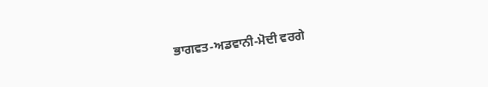ਭਾਗਵਤ-ਅਡਵਾਨੀ-ਮੋਦੀ ਵਰਗੇ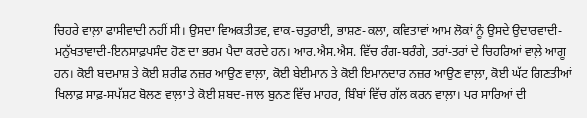ਚਿਹਰੇ ਵਾਲ਼ਾ ਫਾਸੀਵਾਦੀ ਨਹੀਂ ਸੀ। ਉਸਦਾ ਵਿਅਕਤੀਤਵ, ਵਾਕ-ਚਤੁਰਾਈ, ਭਾਸ਼ਣ-ਕਲਾ, ਕਵਿਤਾਵਾਂ ਆਮ ਲੋਕਾਂ ਨੂੰ ਉਸਦੇ ਉਦਾਰਵਾਦੀ-ਮਨੁੱਖਤਾਵਾਦੀ-ਇਨਸਾਫ਼ਪਸੰਦ ਹੋਣ ਦਾ ਭਰਮ ਪੈਦਾ ਕਰਦੇ ਹਨ। ਆਰ.ਐਸ.ਐਸ. ਵਿੱਚ ਰੰਗ-ਬਰੰਗੇ, ਤਰਾਂ-ਤਰਾਂ ਦੇ ਚਿਹਰਿਆਂ ਵਾਲ਼ੇ ਆਗੂ ਹਨ। ਕੋਈ ਬਦਮਾਸ਼ ਤੇ ਕੋਈ ਸ਼ਰੀਫ ਨਜ਼ਰ ਆਉਣ ਵਾਲ਼ਾ, ਕੋਈ ਬੇਈਮਾਨ ਤੇ ਕੋਈ ਇਮਾਨਦਾਰ ਨਜ਼ਰ ਆਉਣ ਵਾਲ਼ਾ, ਕੋਈ ਘੱਟ ਗਿਣਤੀਆਂ ਖਿਲਾਫ਼ ਸਾਫ਼-ਸਪੱਸ਼ਟ ਬੋਲਣ ਵਾਲ਼ਾ ਤੇ ਕੋਈ ਸ਼ਬਦ-ਜਾਲ ਬੁਨਣ ਵਿੱਚ ਮਾਹਰ, ਬਿੰਬਾਂ ਵਿੱਚ ਗੱਲ ਕਰਨ ਵਾਲ਼ਾ। ਪਰ ਸਾਰਿਆਂ ਦੀ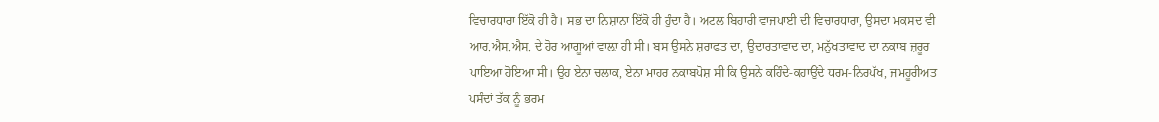ਵਿਚਾਰਧਾਰਾ ਇੱਕੋ ਹੀ ਹੈ। ਸਭ ਦਾ ਨਿਸ਼ਾਨਾ ਇੱਕੋ ਹੀ ਹੁੰਦਾ ਹੈ। ਅਟਲ ਬਿਹਾਰੀ ਵਾਜਪਾਈ ਦੀ ਵਿਚਾਰਧਾਰਾ, ਉਸਦਾ ਮਕਸਦ ਵੀ ਆਰ.ਐਸ.ਐਸ. ਦੇ ਹੋਰ ਆਗੂਆਂ ਵਾਲ਼ਾ ਹੀ ਸੀ। ਬਸ ਉਸਨੇ ਸ਼ਰਾਫਤ ਦਾ, ਉਦਾਰਤਾਵਾਦ ਦਾ, ਮਨੁੱਖਤਾਵਾਦ ਦਾ ਨਕਾਬ ਜ਼ਰੂਰ ਪਾਇਆ ਹੋਇਆ ਸੀ। ਉਹ ਏਨਾ ਚਲਾਕ, ਏਨਾ ਮਾਹਰ ਨਕਾਬਪੋਸ਼ ਸੀ ਕਿ ਉਸਨੇ ਕਹਿੰਦੇ-ਕਹਾਉਂਦੇ ਧਰਮ-ਨਿਰਪੱਖ, ਜਮਹੂਰੀਅਤ ਪਸੰਦਾਂ ਤੱਕ ਨੂੰ ਭਰਮ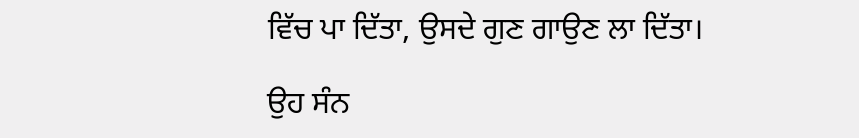ਵਿੱਚ ਪਾ ਦਿੱਤਾ, ਉਸਦੇ ਗੁਣ ਗਾਉਣ ਲਾ ਦਿੱਤਾ।

ਉਹ ਸੰਨ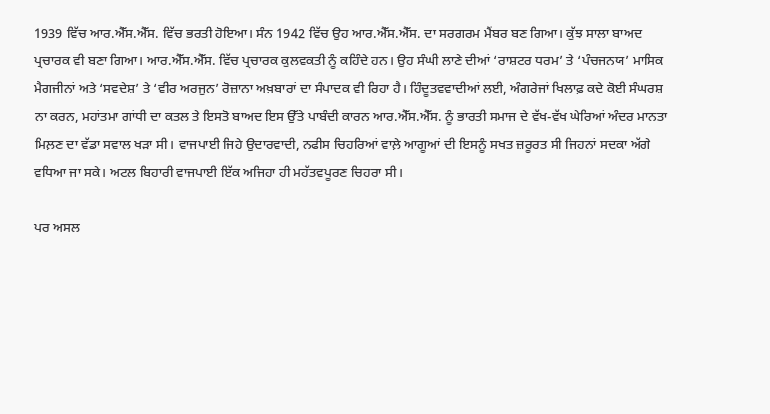1939 ਵਿੱਚ ਆਰ.ਐੱਸ.ਐੱਸ. ਵਿੱਚ ਭਰਤੀ ਹੋਇਆ। ਸੰਨ 1942 ਵਿੱਚ ਉਹ ਆਰ.ਐੱਸ.ਐੱਸ. ਦਾ ਸਰਗਰਮ ਮੈਂਬਰ ਬਣ ਗਿਆ। ਕੁੱਝ ਸਾਲਾ ਬਾਅਦ ਪ੍ਰਚਾਰਕ ਵੀ ਬਣਾ ਗਿਆ। ਆਰ.ਐੱਸ.ਐੱਸ. ਵਿੱਚ ਪ੍ਰਚਾਰਕ ਕੁਲਵਕਤੀ ਨੂੰ ਕਹਿੰਦੇ ਹਨ। ਉਹ ਸੰਘੀ ਲਾਣੇ ਦੀਆਂ ‘ਰਾਸ਼ਟਰ ਧਰਮ’ ਤੇ ‘ਪੰਚਜਨਯ’ ਮਾਸਿਕ ਮੈਗਜੀਨਾਂ ਅਤੇ ‘ਸਵਦੇਸ਼’ ਤੇ ‘ਵੀਰ ਅਰਜੁਨ’ ਰੋਜ਼ਾਨਾ ਅਖ਼ਬਾਰਾਂ ਦਾ ਸੰਪਾਦਕ ਵੀ ਰਿਹਾ ਹੈ। ਹਿੰਦੂਤਵਵਾਦੀਆਂ ਲਈ, ਅੰਗਰੇਜਾਂ ਖਿਲਾਫ਼ ਕਦੇ ਕੋਈ ਸੰਘਰਸ਼ ਨਾ ਕਰਨ, ਮਹਾਂਤਮਾ ਗਾਂਧੀ ਦਾ ਕਤਲ ਤੇ ਇਸਤੋ ਬਾਅਦ ਇਸ ਉੱਤੇ ਪਾਬੰਦੀ ਕਾਰਨ ਆਰ.ਐੱਸ.ਐੱਸ. ਨੂੰ ਭਾਰਤੀ ਸਮਾਜ ਦੇ ਵੱਖ-ਵੱਖ ਘੇਰਿਆਂ ਅੰਦਰ ਮਾਨਤਾ ਮਿਲ਼ਣ ਦਾ ਵੱਡਾ ਸਵਾਲ ਖੜਾ ਸੀ। ਵਾਜਪਾਈ ਜਿਹੇ ਉਦਾਰਵਾਦੀ, ਨਫੀਸ ਚਿਹਰਿਆਂ ਵਾਲ਼ੇ ਆਗੂਆਂ ਦੀ ਇਸਨੂੰ ਸਖਤ ਜ਼ਰੂਰਤ ਸੀ ਜਿਹਨਾਂ ਸਦਕਾ ਅੱਗੇ ਵਧਿਆ ਜਾ ਸਕੇ। ਅਟਲ ਬਿਹਾਰੀ ਵਾਜਪਾਈ ਇੱਕ ਅਜਿਹਾ ਹੀ ਮਹੱਤਵਪੂਰਣ ਚਿਹਰਾ ਸੀ।

ਪਰ ਅਸਲ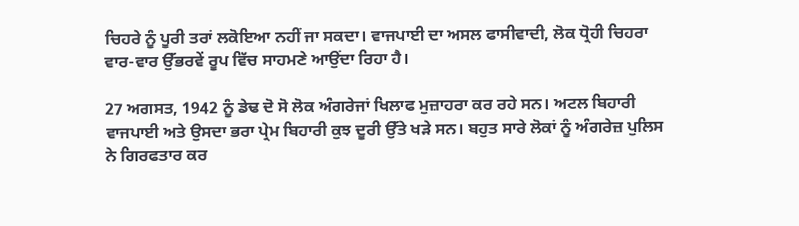ਚਿਹਰੇ ਨੂੰ ਪੂਰੀ ਤਰਾਂ ਲਕੋਇਆ ਨਹੀਂ ਜਾ ਸਕਦਾ। ਵਾਜਪਾਈ ਦਾ ਅਸਲ ਫਾਸੀਵਾਦੀ, ਲੋਕ ਧ੍ਰੋਹੀ ਚਿਹਰਾ ਵਾਰ-ਵਾਰ ਉੱਭਰਵੇਂ ਰੂਪ ਵਿੱਚ ਸਾਹਮਣੇ ਆਉਂਦਾ ਰਿਹਾ ਹੈ।

27 ਅਗਸਤ, 1942 ਨੂੰ ਡੇਢ ਦੋ ਸੋ ਲੋਕ ਅੰਗਰੇਜਾਂ ਖਿਲਾਫ ਮੁਜ਼ਾਹਰਾ ਕਰ ਰਹੇ ਸਨ। ਅਟਲ ਬਿਹਾਰੀ ਵਾਜਪਾਈ ਅਤੇ ਉਸਦਾ ਭਰਾ ਪ੍ਰੇਮ ਬਿਹਾਰੀ ਕੁਝ ਦੂਰੀ ਉੱਤੇ ਖੜੇ ਸਨ। ਬਹੁਤ ਸਾਰੇ ਲੋਕਾਂ ਨੂੰ ਅੰਗਰੇਜ਼ ਪੁਲਿਸ ਨੇ ਗਿਰਫਤਾਰ ਕਰ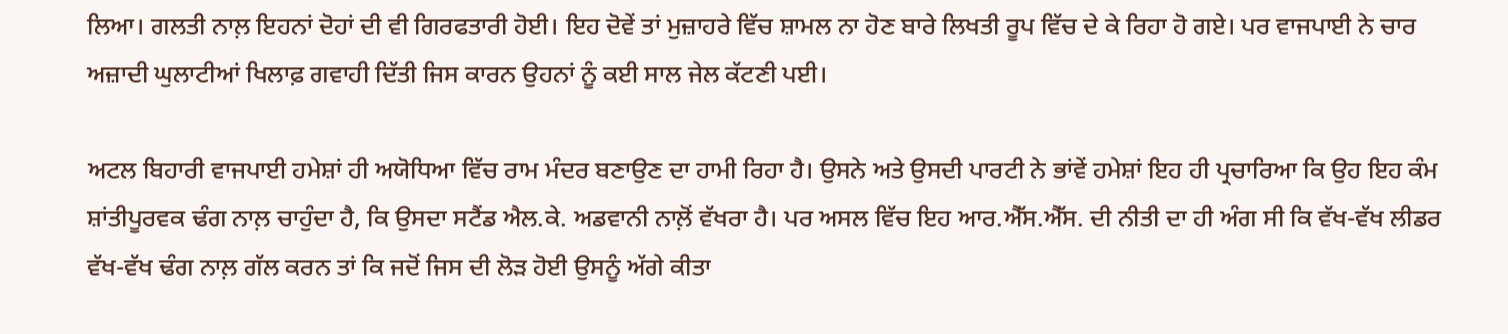ਲਿਆ। ਗਲਤੀ ਨਾਲ਼ ਇਹਨਾਂ ਦੋਹਾਂ ਦੀ ਵੀ ਗਿਰਫਤਾਰੀ ਹੋਈ। ਇਹ ਦੋਵੇਂ ਤਾਂ ਮੁਜ਼ਾਹਰੇ ਵਿੱਚ ਸ਼ਾਮਲ ਨਾ ਹੋਣ ਬਾਰੇ ਲਿਖਤੀ ਰੂਪ ਵਿੱਚ ਦੇ ਕੇ ਰਿਹਾ ਹੋ ਗਏ। ਪਰ ਵਾਜਪਾਈ ਨੇ ਚਾਰ ਅਜ਼ਾਦੀ ਘੁਲਾਟੀਆਂ ਖਿਲਾਫ਼ ਗਵਾਹੀ ਦਿੱਤੀ ਜਿਸ ਕਾਰਨ ਉਹਨਾਂ ਨੂੰ ਕਈ ਸਾਲ ਜੇਲ ਕੱਟਣੀ ਪਈ।

ਅਟਲ ਬਿਹਾਰੀ ਵਾਜਪਾਈ ਹਮੇਸ਼ਾਂ ਹੀ ਅਯੋਧਿਆ ਵਿੱਚ ਰਾਮ ਮੰਦਰ ਬਣਾਉਣ ਦਾ ਹਾਮੀ ਰਿਹਾ ਹੈ। ਉਸਨੇ ਅਤੇ ਉਸਦੀ ਪਾਰਟੀ ਨੇ ਭਾਂਵੇਂ ਹਮੇਸ਼ਾਂ ਇਹ ਹੀ ਪ੍ਰਚਾਰਿਆ ਕਿ ਉਹ ਇਹ ਕੰਮ ਸ਼ਾਂਤੀਪੂਰਵਕ ਢੰਗ ਨਾਲ਼ ਚਾਹੁੰਦਾ ਹੈ, ਕਿ ਉਸਦਾ ਸਟੈਂਡ ਐਲ.ਕੇ. ਅਡਵਾਨੀ ਨਾਲ਼ੋਂ ਵੱਖਰਾ ਹੈ। ਪਰ ਅਸਲ ਵਿੱਚ ਇਹ ਆਰ.ਐੱਸ.ਐੱਸ. ਦੀ ਨੀਤੀ ਦਾ ਹੀ ਅੰਗ ਸੀ ਕਿ ਵੱਖ-ਵੱਖ ਲੀਡਰ ਵੱਖ-ਵੱਖ ਢੰਗ ਨਾਲ਼ ਗੱਲ ਕਰਨ ਤਾਂ ਕਿ ਜਦੋਂ ਜਿਸ ਦੀ ਲੋੜ ਹੋਈ ਉਸਨੂੰ ਅੱਗੇ ਕੀਤਾ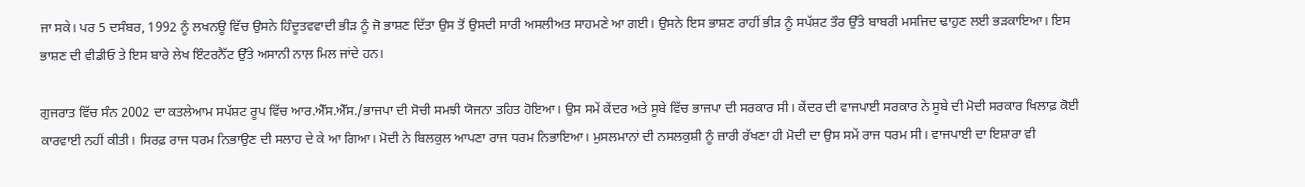ਜਾ ਸਕੇ। ਪਰ 5 ਦਸੰਬਰ, 1992 ਨੂੰ ਲਖਨਊ ਵਿੱਚ ਉਸਨੇ ਹਿੰਦੂਤਵਵਾਦੀ ਭੀੜ ਨੂੰ ਜੋ ਭਾਸ਼ਣ ਦਿੱਤਾ ਉਸ ਤੋਂ ਉਸਦੀ ਸਾਰੀ ਅਸਲੀਅਤ ਸਾਹਮਣੇ ਆ ਗਈ। ਉਸਨੇ ਇਸ ਭਾਸ਼ਣ ਰਾਹੀਂ ਭੀੜ ਨੂੰ ਸਪੱਸ਼ਟ ਤੌਰ ਉੱਤੇ ਬਾਬਰੀ ਮਸਜਿਦ ਢਾਹੁਣ ਲਈ ਭੜਕਾਇਆ। ਇਸ ਭਾਸ਼ਣ ਦੀ ਵੀਡੀਓ ਤੇ ਇਸ ਬਾਰੇ ਲੇਖ ਇੰਟਰਨੈੱਟ ਉੱਤੇ ਅਸਾਨੀ ਨਾਲ਼ ਮਿਲ ਜਾਂਦੇ ਹਨ।

ਗੁਜਰਾਤ ਵਿੱਚ ਸੰਨ 2002 ਦਾ ਕਤਲੇਆਮ ਸਪੱਸ਼ਟ ਰੂਪ ਵਿੱਚ ਆਰ.ਐੱਸ.ਐੱਸ./ਭਾਜਪਾ ਦੀ ਸੋਚੀ ਸਮਝੀ ਯੋਜਨਾ ਤਹਿਤ ਹੋਇਆ। ਉਸ ਸਮੇਂ ਕੇਂਦਰ ਅਤੇ ਸੂਬੇ ਵਿੱਚ ਭਾਜਪਾ ਦੀ ਸਰਕਾਰ ਸੀ। ਕੇਂਦਰ ਦੀ ਵਾਜਪਾਈ ਸਰਕਾਰ ਨੇ ਸੂਬੇ ਦੀ ਮੋਦੀ ਸਰਕਾਰ ਖਿਲਾਫ਼ ਕੋਈ ਕਾਰਵਾਈ ਨਹੀਂ ਕੀਤੀ। ਸਿਰਫ਼ ਰਾਜ ਧਰਮ ਨਿਭਾਉਣ ਦੀ ਸਲਾਹ ਦੇ ਕੇ ਆ ਗਿਆ। ਮੋਦੀ ਨੇ ਬਿਲਕੁਲ ਆਪਣਾ ਰਾਜ ਧਰਮ ਨਿਭਾਇਆ। ਮੁਸਲਮਾਨਾਂ ਦੀ ਨਸਲਕੁਸ਼ੀ ਨੂੰ ਜ਼ਾਰੀ ਰੱਖਣਾ ਹੀ ਮੋਦੀ ਦਾ ਉਸ ਸਮੇਂ ਰਾਜ ਧਰਮ ਸੀ। ਵਾਜਪਾਈ ਦਾ ਇਸ਼ਾਰਾ ਵੀ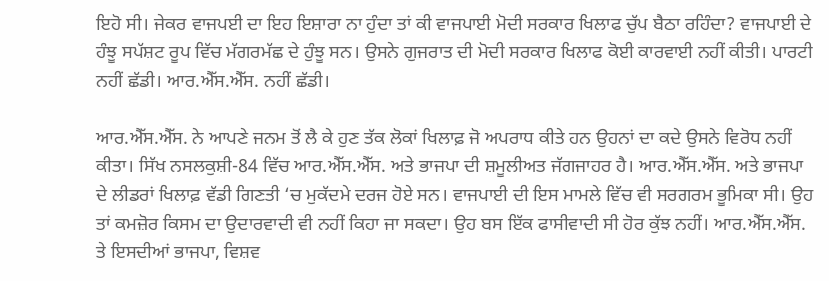ਇਹੋ ਸੀ। ਜੇਕਰ ਵਾਜਪਈ ਦਾ ਇਹ ਇਸ਼ਾਰਾ ਨਾ ਹੁੰਦਾ ਤਾਂ ਕੀ ਵਾਜਪਾਈ ਮੋਦੀ ਸਰਕਾਰ ਖਿਲਾਫ ਚੁੱਪ ਬੈਠਾ ਰਹਿੰਦਾ? ਵਾਜਪਾਈ ਦੇ ਹੰਝੂ ਸਪੱਸ਼ਟ ਰੂਪ ਵਿੱਚ ਮੱਗਰਮੱਛ ਦੇ ਹੁੰਝੂ ਸਨ। ਉਸਨੇ ਗੁਜਰਾਤ ਦੀ ਮੋਦੀ ਸਰਕਾਰ ਖਿਲਾਫ ਕੋਈ ਕਾਰਵਾਈ ਨਹੀਂ ਕੀਤੀ। ਪਾਰਟੀ ਨਹੀਂ ਛੱਡੀ। ਆਰ.ਐੱਸ.ਐੱਸ. ਨਹੀਂ ਛੱਡੀ।

ਆਰ.ਐੱਸ.ਐੱਸ. ਨੇ ਆਪਣੇ ਜਨਮ ਤੋਂ ਲੈ ਕੇ ਹੁਣ ਤੱਕ ਲੋਕਾਂ ਖਿਲਾਫ਼ ਜੋ ਅਪਰਾਧ ਕੀਤੇ ਹਨ ਉਹਨਾਂ ਦਾ ਕਦੇ ਉਸਨੇ ਵਿਰੋਧ ਨਹੀਂ ਕੀਤਾ। ਸਿੱਖ ਨਸਲਕੁਸ਼ੀ-84 ਵਿੱਚ ਆਰ.ਐੱਸ.ਐੱਸ. ਅਤੇ ਭਾਜਪਾ ਦੀ ਸ਼ਮੂਲੀਅਤ ਜੱਗਜਾਹਰ ਹੈ। ਆਰ.ਐੱਸ.ਐੱਸ. ਅਤੇ ਭਾਜਪਾ ਦੇ ਲੀਡਰਾਂ ਖਿਲਾਫ਼ ਵੱਡੀ ਗਿਣਤੀ ‘ਚ ਮੁਕੱਦਮੇ ਦਰਜ ਹੋਏ ਸਨ। ਵਾਜਪਾਈ ਦੀ ਇਸ ਮਾਮਲੇ ਵਿੱਚ ਵੀ ਸਰਗਰਮ ਭੂਮਿਕਾ ਸੀ। ਉਹ ਤਾਂ ਕਮਜ਼ੋਰ ਕਿਸਮ ਦਾ ਉਦਾਰਵਾਦੀ ਵੀ ਨਹੀਂ ਕਿਹਾ ਜਾ ਸਕਦਾ। ਉਹ ਬਸ ਇੱਕ ਫਾਸੀਵਾਦੀ ਸੀ ਹੋਰ ਕੁੱਝ ਨਹੀਂ। ਆਰ.ਐੱਸ.ਐੱਸ. ਤੇ ਇਸਦੀਆਂ ਭਾਜਪਾ, ਵਿਸ਼ਵ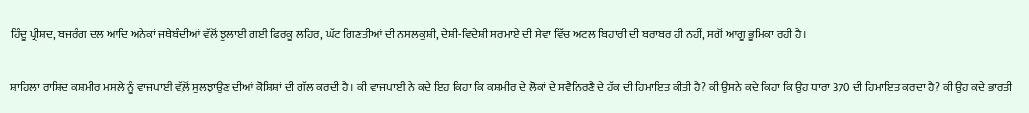ਹਿੰਦੂ ਪ੍ਰੀਸ਼ਦ, ਬਜਰੰਗ ਦਲ ਆਦਿ ਅਨੇਕਾਂ ਜਥੇਬੰਦੀਆਂ ਵੱਲੋਂ ਝੁਲਾਈ ਗਈ ਫਿਰਕੂ ਲਹਿਰ, ਘੱਟ ਗਿਣਤੀਆਂ ਦੀ ਨਸਲਕੁਸ਼ੀ, ਦੇਸ਼ੀ-ਵਿਦੇਸ਼ੀ ਸਰਮਾਏ ਦੀ ਸੇਵਾ ਵਿੱਚ ਅਟਲ ਬਿਹਾਰੀ ਦੀ ਬਰਾਬਰ ਹੀ ਨਹੀਂ, ਸਗੋਂ ਆਗੂ ਭੂਮਿਕਾ ਰਹੀ ਹੈ।

ਸ਼ਾਹਿਲਾ ਰਾਸ਼ਿਦ ਕਸ਼ਮੀਰ ਮਸਲੇ ਨੂੰ ਵਾਜਪਾਈ ਵੱਲ਼ੋਂ ਸੁਲਝਾਉਣ ਦੀਆਂ ਕੋਸ਼ਿਸ਼ਾਂ ਦੀ ਗੱਲ ਕਰਦੀ ਹੈ। ਕੀ ਵਾਜਪਾਈ ਨੇ ਕਦੇ ਇਹ ਕਿਹਾ ਕਿ ਕਸ਼ਮੀਰ ਦੇ ਲੋਕਾਂ ਦੇ ਸਵੈਨਿਰਣੈ ਦੇ ਹੱਕ ਦੀ ਹਿਮਾਇਤ ਕੀਤੀ ਹੈ? ਕੀ ਉਸਨੇ ਕਦੇ ਕਿਹਾ ਕਿ ਉਹ ਧਾਰਾ 370 ਦੀ ਹਿਮਾਇਤ ਕਰਦਾ ਹੈ? ਕੀ ਉਹ ਕਦੇ ਭਾਰਤੀ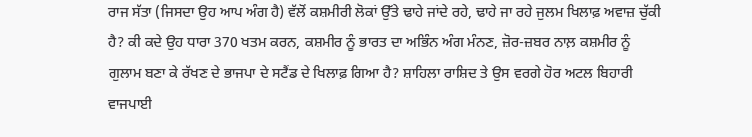ਰਾਜ ਸੱਤਾ (ਜਿਸਦਾ ਉਹ ਆਪ ਅੰਗ ਹੈ) ਵੱਲੋਂ ਕਸ਼ਮੀਰੀ ਲੋਕਾਂ ਉੱਤੇ ਢਾਹੇ ਜਾਂਦੇ ਰਹੇ, ਢਾਹੇ ਜਾ ਰਹੇ ਜੁਲਮ ਖਿਲਾਫ਼ ਅਵਾਜ਼ ਚੁੱਕੀ ਹੈ? ਕੀ ਕਦੇ ਉਹ ਧਾਰਾ 370 ਖਤਮ ਕਰਨ, ਕਸ਼ਮੀਰ ਨੂੰ ਭਾਰਤ ਦਾ ਅਭਿੰਨ ਅੰਗ ਮੰਨਣ, ਜ਼ੋਰ-ਜ਼ਬਰ ਨਾਲ਼ ਕਸ਼ਮੀਰ ਨੂੰ ਗੁਲਾਮ ਬਣਾ ਕੇ ਰੱਖਣ ਦੇ ਭਾਜਪਾ ਦੇ ਸਟੈਂਡ ਦੇ ਖਿਲਾਫ਼ ਗਿਆ ਹੈ? ਸ਼ਾਹਿਲਾ ਰਾਸ਼ਿਦ ਤੇ ਉਸ ਵਰਗੇ ਹੋਰ ਅਟਲ ਬਿਹਾਰੀ ਵਾਜਪਾਈ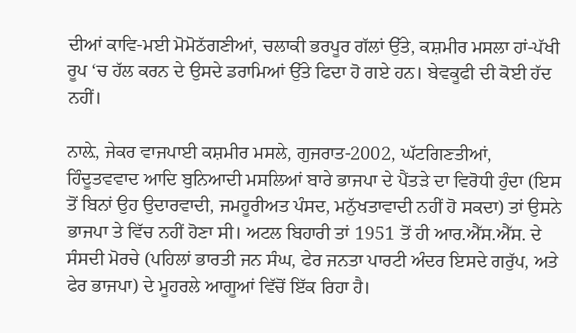ਦੀਆਂ ਕਾਵਿ-ਮਈ ਮੋਮੋਠੱਗਣੀਆਂ, ਚਲਾਕੀ ਭਰਪੂਰ ਗੱਲਾਂ ਉੱਤੇ, ਕਸ਼ਮੀਰ ਮਸਲਾ ਹਾਂ-ਪੱਖੀ ਰੂਪ ‘ਚ ਹੱਲ ਕਰਨ ਦੇ ਉਸਦੇ ਡਰਾਮਿਆਂ ਉੱਤੇ ਫਿਦਾ ਹੋ ਗਏ ਹਨ। ਬੇਵਕੂਫੀ ਦੀ ਕੋਈ ਹੱਦ ਨਹੀਂ।

ਨਾਲ਼ੇ, ਜੇਕਰ ਵਾਜਪਾਈ ਕਸ਼ਮੀਰ ਮਸਲੇ, ਗੁਜਰਾਤ-2002, ਘੱਟਗਿਣਤੀਆਂ, ਹਿੰਦੂਤਵਵਾਦ ਆਦਿ ਬੁਨਿਆਦੀ ਮਸਲਿਆਂ ਬਾਰੇ ਭਾਜਪਾ ਦੇ ਪੈਂਤੜੇ ਦਾ ਵਿਰੋਧੀ ਹੁੰਦਾ (ਇਸ ਤੋਂ ਬਿਨਾਂ ਉਹ ਉਦਾਰਵਾਦੀ, ਜਮਹੂਰੀਅਤ ਪੰਸਦ, ਮਨੁੱਖਤਾਵਾਦੀ ਨਹੀਂ ਹੋ ਸਕਦਾ) ਤਾਂ ਉਸਨੇ ਭਾਜਪਾ ਤੇ ਵਿੱਚ ਨਹੀਂ ਹੋਣਾ ਸੀ। ਅਟਲ ਬਿਹਾਰੀ ਤਾਂ 1951 ਤੋਂ ਹੀ ਆਰ.ਐੱਸ.ਐੱਸ. ਦੇ ਸੰਸਦੀ ਮੋਰਚੇ (ਪਹਿਲਾਂ ਭਾਰਤੀ ਜਨ ਸੰਘ, ਫੇਰ ਜਨਤਾ ਪਾਰਟੀ ਅੰਦਰ ਇਸਦੇ ਗਰੁੱਪ, ਅਤੇ ਫੇਰ ਭਾਜਪਾ) ਦੇ ਮੂਹਰਲੇ ਆਗੂਆਂ ਵਿੱਚੋਂ ਇੱਕ ਰਿਹਾ ਹੈ।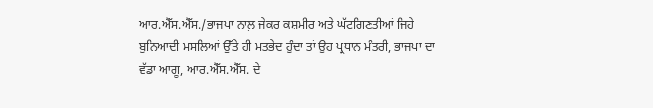ਆਰ.ਐੱਸ.ਐੱਸ./ਭਾਜਪਾ ਨਾਲ਼ ਜੇਕਰ ਕਸ਼ਮੀਰ ਅਤੇ ਘੱਟਗਿਣਤੀਆਂ ਜਿਹੇ ਬੁਨਿਆਦੀ ਮਸਲਿਆਂ ਉੱਤੇ ਹੀ ਮਤਭੇਦ ਹੁੰਦਾ ਤਾਂ ਉਹ ਪ੍ਰਧਾਨ ਮੰਤਰੀ, ਭਾਜਪਾ ਦਾ ਵੱਡਾ ਆਗੂ, ਆਰ.ਐੱਸ.ਐੱਸ. ਦੇ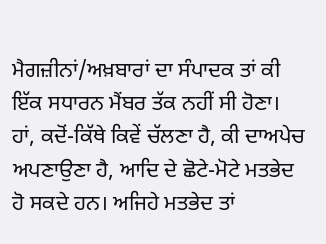ਮੈਗਜ਼ੀਨਾਂ/ਅਖ਼ਬਾਰਾਂ ਦਾ ਸੰਪਾਦਕ ਤਾਂ ਕੀ ਇੱਕ ਸਧਾਰਨ ਮੈਂਬਰ ਤੱਕ ਨਹੀਂ ਸੀ ਹੋਣਾ। ਹਾਂ, ਕਦੋਂ-ਕਿੱਥੇ ਕਿਵੇਂ ਚੱਲਣਾ ਹੈ, ਕੀ ਦਾਅਪੇਚ ਅਪਣਾਉਣਾ ਹੈ, ਆਦਿ ਦੇ ਛੋਟੇ-ਮੋਟੇ ਮਤਭੇਦ ਹੋ ਸਕਦੇ ਹਨ। ਅਜਿਹੇ ਮਤਭੇਦ ਤਾਂ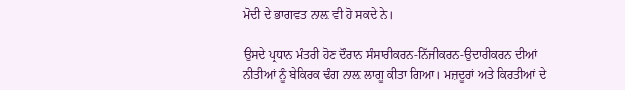ਮੋਦੀ ਦੇ ਭਾਗਵਤ ਨਾਲ਼ ਵੀ ਹੋ ਸਕਦੇ ਨੇ।

ਉਸਦੇ ਪ੍ਰਧਾਨ ਮੰਤਰੀ ਹੋਣ ਦੌਰਾਨ ਸੰਸਾਰੀਕਰਨ-ਨਿੱਜੀਕਰਨ-ਉਦਾਰੀਕਰਨ ਦੀਆਂ ਨੀਤੀਆਂ ਨੂੰ ਬੇਕਿਰਕ ਢੰਗ ਨਾਲ਼ ਲਾਗੂ ਕੀਤਾ ਗਿਆ। ਮਜ਼ਦੂਰਾਂ ਅਤੇ ਕਿਰਤੀਆਂ ਦੇ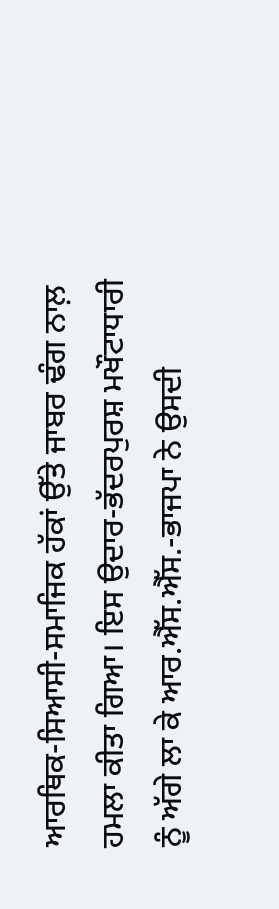ਆਰਥਿਕ-ਸਿਆਸੀ-ਸਮਾਜਿਕ ਹੱਕਾਂ ਉੱਤੇ ਜਾਬਰ ਢੰਗ ਨਾਲ਼ ਹਮਲਾ ਕੀਤਾ ਗਿਆ। ਇਸ ਉਦਾਰ-ਭੱਦਰਪੁਰਸ਼ ਮਖੌਟਾਧਾਰੀ ਨੂੰ ਅੱਗੇ ਲਾ ਕੇ ਆਰ.ਐੱਸ.ਐੱਸ.-ਭਾਜਪਾ ਨੇ ਉਸਦੀ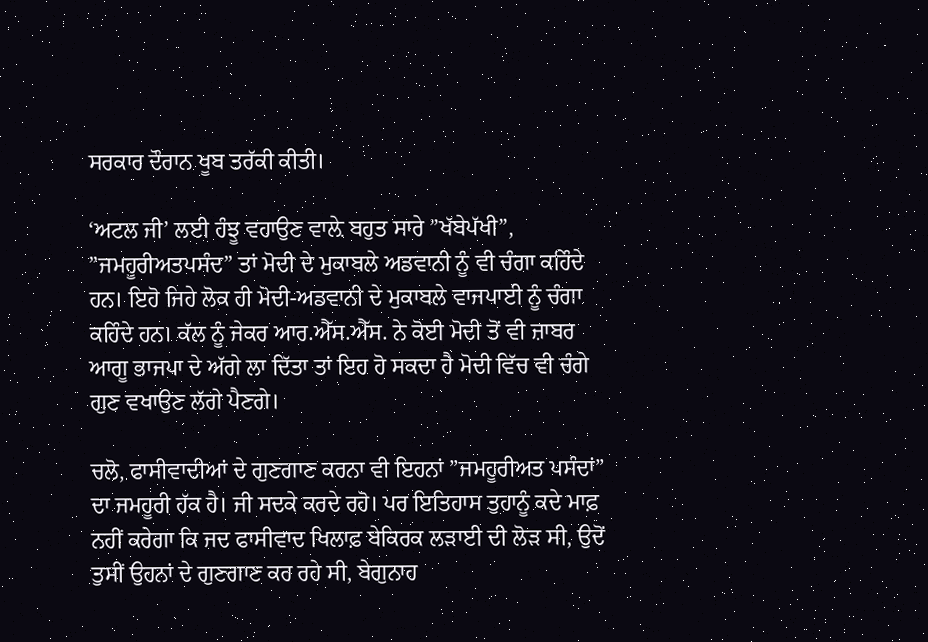ਸਰਕਾਰ ਦੌਰਾਨ ਖੂਬ ਤਰੱਕੀ ਕੀਤੀ।

‘ਅਟਲ ਜੀ’ ਲਈ ਹੰਝੂ ਵਹਾਉਣ ਵਾਲ਼ੇ ਬਹੁਤ ਸਾਰੇ ”ਖੱਬੇਪੱਖੀ”, ”ਜਮਹੂਰੀਅਤਪਸੰਦ” ਤਾਂ ਮੋਦੀ ਦੇ ਮੁਕਾਬਲੇ ਅਡਵਾਨੀ ਨੂੰ ਵੀ ਚੰਗਾ ਕਹਿੰਦੇ ਹਨ। ਇਹੋ ਜਿਹੇ ਲੋਕ ਹੀ ਮੋਦੀ-ਅਡਵਾਨੀ ਦੇ ਮੁਕਾਬਲੇ ਵਾਜਪਾਈ ਨੂੰ ਚੰਗਾ ਕਹਿੰਦੇ ਹਨ। ਕੱਲ ਨੂੰ ਜੇਕਰ ਆਰ.ਐੱਸ.ਐੱਸ. ਨੇ ਕੋਈ ਮੋਦੀ ਤੋਂ ਵੀ ਜ਼ਾਬਰ ਆਗੂ ਭਾਜਪਾ ਦੇ ਅੱਗੇ ਲਾ ਦਿੱਤਾ ਤਾਂ ਇਹ ਹੋ ਸਕਦਾ ਹੈ ਮੋਦੀ ਵਿੱਚ ਵੀ ਚੰਗੇ ਗੁਣ ਵਖਾਉਣ ਲੱਗੇ ਪੈਣਗੇ।

ਚਲੋ, ਫਾਸੀਵਾਦੀਆਂ ਦੇ ਗੁਣਗਾਣ ਕਰਨਾ ਵੀ ਇਹਨਾਂ ”ਜਮਹੂਰੀਅਤ ਪਸੰਦਾਂ” ਦਾ ਜਮਹੂਰੀ ਹੱਕ ਹੈ। ਜੀ ਸਦਕੇ ਕਰਦੇ ਰਹੋ। ਪਰ ਇਤਿਹਾਸ ਤੁਹਾਨੂੰ ਕਦੇ ਮਾਫ਼ ਨਹੀਂ ਕਰੇਗਾ ਕਿ ਜਦ ਫਾਸੀਵਾਦ ਖਿਲਾਫ਼ ਬੇਕਿਰਕ ਲੜਾਈ ਦੀ ਲੋੜ ਸੀ, ਉਦੋਂ ਤੁਸੀਂ ਉਹਨਾਂ ਦੇ ਗੁਣਗਾਣ ਕਰ ਰਹੇ ਸੀ, ਬੇਗੁਨਾਹ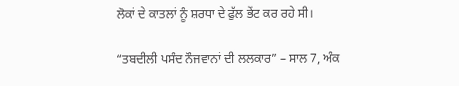ਲੋਕਾਂ ਦੇ ਕਾਤਲਾਂ ਨੂੰ ਸ਼ਰਧਾ ਦੇ ਫੁੱਲ ਭੇਂਟ ਕਰ ਰਹੇ ਸੀ।

“ਤਬਦੀਲੀ ਪਸੰਦ ਨੌਜਵਾਨਾਂ ਦੀ ਲਲਕਾਰ” – ਸਾਲ 7, ਅੰਕ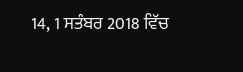14, 1 ਸਤੰਬਰ 2018 ਵਿੱਚ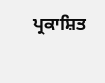ਪ੍ਰਕਾਸ਼ਿਤ